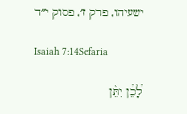ישעיהו, פרק ז׳, פסוק י״ד

Isaiah 7:14Sefaria

לָ֠כֵ֠ן יִתֵּ֨ן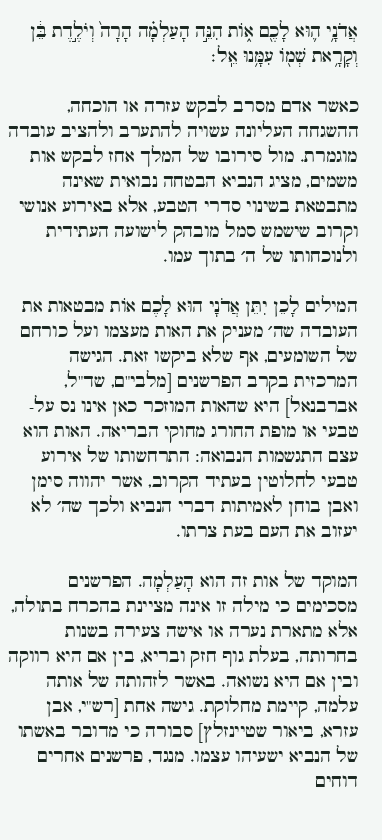אֲדֹנָ֥י ה֛וּא לָכֶ֖ם א֑וֹת הִנֵּ֣ה הָעַלְמָ֗ה הָרָה֙ וְיֹלֶ֣דֶת בֵּ֔ן וְקָרָ֥את שְׁמ֖וֹ עִמָּ֥נוּ אֵֽל׃

כאשר אדם מסרב לבקש עזרה או הוכחה, ההשגחה העליונה עשויה להתערב ולהציב עובדה מוגמרת. מול סירובו של המלך אחז לבקש אות משמים, מציג הנביא הבטחה נבואית שאינה מתבטאת בשינוי סדרי הטבע, אלא באירוע אנושי וקרוב שישמש סמל מובהק לישועה העתידית ולנוכחותו של ה׳ בתוך עמו.

המילים לָכֵן יִתֵּן אֲדֹנָי הוּא לָכֶם אוֹת מבטאות את העובדה שה׳ מעניק את האות מעצמו ועל כורחם של השומעים, אף שלא ביקשו זאת. הגישה המרכזית בקרב הפרשנים [מלבי"ם, שד"ל, אברבנאל] היא שהאות המוזכר כאן אינו נס על-טבעי או מופת החורג מחוקי הבריאה. האות הוא עצם התגשמות הנבואה: התרחשותו של אירוע טבעי לחלוטין בעתיד הקרוב, אשר יהווה סימן ואבן בוחן לאמיתות דברי הנביא ולכך שה׳ לא יעזוב את העם בעת צרתו.

המוקד של אות זה הוא הָעַלְמָה. הפרשנים מסכימים כי מילה זו אינה מציינת בהכרח בתולה, אלא מתארת נערה או אישה צעירה בשנות בחרותה, בעלת גוף חזק ובריא, בין אם היא רווקה ובין אם היא נשואה. באשר לזהותה של אותה עלמה, קיימת מחלוקת. גישה אחת [רש"י, אבן עזרא, ביאור שטיינזלץ] סבורה כי מדובר באשתו של הנביא ישעיהו עצמו. מנגד, פרשנים אחרים דוחים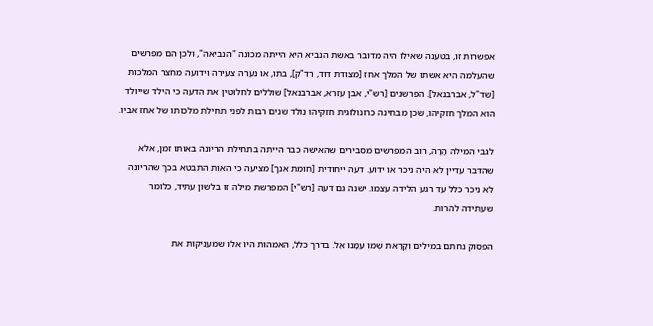אפשרות זו, בטענה שאילו היה מדובר באשת הנביא היא הייתה מכונה "הנביאה", ולכן הם מפרשים שהעלמה היא אשתו של המלך אחז [מצודת דוד, רד"ק], בתו, או נערה צעירה וידועה מחצר המלכות [שד"ל, אברבנאל]. הפרשנים [רש"י, אבן עזרא, אברבנאל] שוללים לחלוטין את הדעה כי הילד שייולד הוא המלך חזקיהו, שכן מבחינה כרונולוגית חזקיהו נולד שנים רבות לפני תחילת מלכותו של אחז אביו.

לגבי המילה הָרָה, רוב המפרשים מסבירים שהאישה כבר הייתה בתחילת הריונה באותו זמן, אלא שהדבר עדיין לא היה ניכר או ידוע. דעה ייחודית [חומת אנך] מציעה כי האות התבטא בכך שהריונה לא ניכר כלל עד רגע הלידה עצמו. ישנה גם דעה [רש"י] המפרשת מילה זו בלשון עתיד, כלומר שעתידה להרות.

הפסוק נחתם במילים וְקָרָאת שְׁמוֹ עִמָּנוּ אֵל. בדרך כלל, האמהות היו אלו שמעניקות את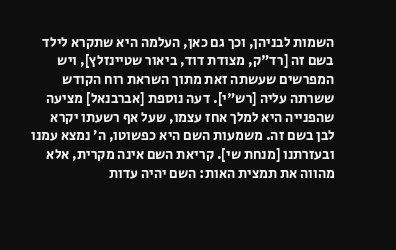השמות לבניהן, וכך גם כאן, העלמה היא שתקרא לילד בשם זה [רד"ק, מצודת דוד, ביאור שטיינזלץ], ויש המפרשים שעשתה זאת מתוך השראת רוח הקודש ששרתה עליה [רש"י]. דעה נוספת [אברבנאל] מציעה שהפנייה היא למלך אחז עצמו, שעל אף רשעתו יקרא לבן בשם זה. משמעות השם היא כפשוטו, ה׳ נמצא עמנו ובעזרתנו [מנחת שי]. קריאת השם אינה מקרית, אלא מהווה את תמצית האות: השם יהיה עדות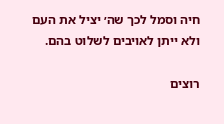חיה וסמל לכך שה׳ יציל את העם ולא ייתן לאויבים לשלוט בהם.

רוצים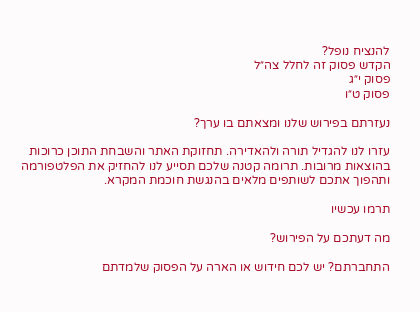להנציח נופל?
הקדש פסוק זה לחלל צה״ל
פסוק י״ג
פסוק ט״ו

נעזרתם בפירוש שלנו ומצאתם בו ערך?

עזרו לנו להגדיל תורה ולהאדירה. תחזוקת האתר והשבחת התוכן כרוכות בהוצאות מרובות. תרומה קטנה שלכם תסייע לנו להחזיק את הפלטפורמה ותהפוך אתכם לשותפים מלאים בהנגשת חוכמת המקרא.

תרמו עכשיו

מה דעתכם על הפירוש?

התחברתם? יש לכם חידוש או הארה על הפסוק שלמדתם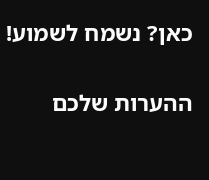כאן? נשמח לשמוע!

ההערות שלכם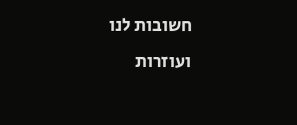חשובות לנו ועוזרות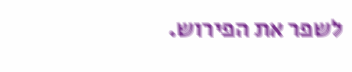לשפר את הפירוש.